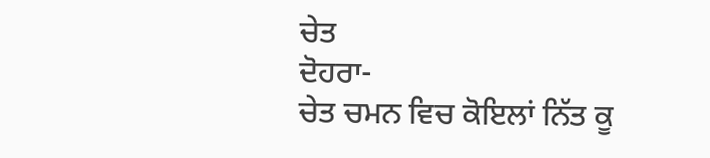ਚੇਤ
ਦੋਹਰਾ-
ਚੇਤ ਚਮਨ ਵਿਚ ਕੋਇਲਾਂ ਨਿੱਤ ਕੂ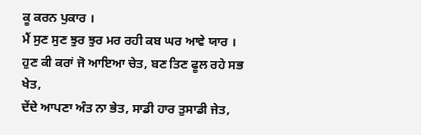ਕੂ ਕਰਨ ਪੁਕਾਰ ।
ਮੈਂ ਸੁਣ ਸੁਣ ਝੁਰ ਝੁਰ ਮਰ ਰਹੀ ਕਬ ਘਰ ਆਵੇ ਯਾਰ ।
ਹੁਣ ਕੀ ਕਰਾਂ ਜੋ ਆਇਆ ਚੇਤ, ਬਣ ਤਿਣ ਫੂਲ ਰਹੇ ਸਭ ਖੇਤ,
ਦੇਂਦੇ ਆਪਣਾ ਅੰਤ ਨਾ ਭੇਤ, ਸਾਡੀ ਹਾਰ ਤੁਸਾਡੀ ਜੇਤ,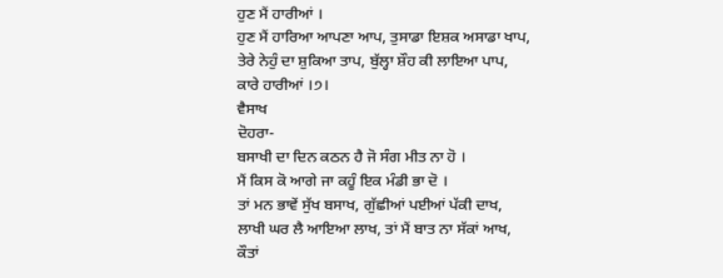ਹੁਣ ਮੈਂ ਹਾਰੀਆਂ ।
ਹੁਣ ਮੈਂ ਹਾਰਿਆ ਆਪਣਾ ਆਪ, ਤੁਸਾਡਾ ਇਸ਼ਕ ਅਸਾਡਾ ਖਾਪ,
ਤੇਰੇ ਨੇਹੁੰ ਦਾ ਸ਼ੁਕਿਆ ਤਾਪ, ਬੁੱਲ੍ਹਾ ਸ਼ੌਹ ਕੀ ਲਾਇਆ ਪਾਪ,
ਕਾਰੇ ਹਾਰੀਆਂ ।੭।
ਵੈਸਾਖ
ਦੋਹਰਾ-
ਬਸਾਖੀ ਦਾ ਦਿਨ ਕਠਨ ਹੈ ਜੋ ਸੰਗ ਮੀਤ ਨਾ ਹੋ ।
ਮੈਂ ਕਿਸ ਕੋ ਆਗੇ ਜਾ ਕਹੂੰ ਇਕ ਮੰਡੀ ਭਾ ਦੋ ।
ਤਾਂ ਮਨ ਭਾਵੇਂ ਸੁੱਖ ਬਸਾਖ, ਗੁੱਛੀਆਂ ਪਈਆਂ ਪੱਕੀ ਦਾਖ,
ਲਾਖੀ ਘਰ ਲੈ ਆਇਆ ਲਾਖ, ਤਾਂ ਮੈਂ ਬਾਤ ਨਾ ਸੱਕਾਂ ਆਖ,
ਕੌਤਾਂ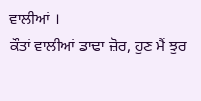ਵਾਲੀਆਂ ।
ਕੌਤਾਂ ਵਾਲੀਆਂ ਡਾਢਾ ਜ਼ੋਰ, ਹੁਣ ਮੈਂ ਝੁਰ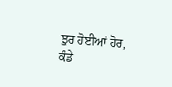ਝੁਰ ਹੋਈਆਂ ਹੋਰ,
ਕੰਡੇ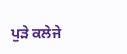ਪੁੜੇ ਕਲੇਜੇ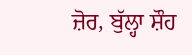ਜ਼ੋਰ, ਬੁੱਲ੍ਹਾ ਸ਼ੌਹ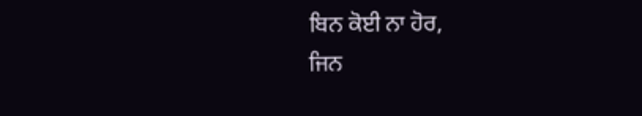ਬਿਨ ਕੋਈ ਨਾ ਹੋਰ,
ਜਿਨ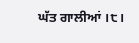ਘੱਤ ਗਾਲੀਆਂ ।੮।